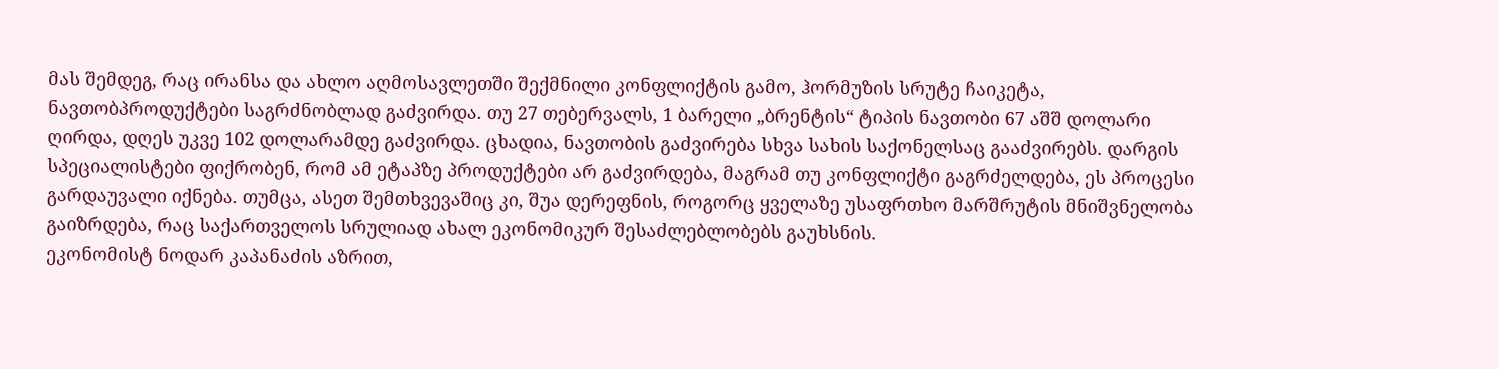მას შემდეგ, რაც ირანსა და ახლო აღმოსავლეთში შექმნილი კონფლიქტის გამო, ჰორმუზის სრუტე ჩაიკეტა, ნავთობპროდუქტები საგრძნობლად გაძვირდა. თუ 27 თებერვალს, 1 ბარელი „ბრენტის“ ტიპის ნავთობი 67 აშშ დოლარი ღირდა, დღეს უკვე 102 დოლარამდე გაძვირდა. ცხადია, ნავთობის გაძვირება სხვა სახის საქონელსაც გააძვირებს. დარგის სპეციალისტები ფიქრობენ, რომ ამ ეტაპზე პროდუქტები არ გაძვირდება, მაგრამ თუ კონფლიქტი გაგრძელდება, ეს პროცესი გარდაუვალი იქნება. თუმცა, ასეთ შემთხვევაშიც კი, შუა დერეფნის, როგორც ყველაზე უსაფრთხო მარშრუტის მნიშვნელობა გაიზრდება, რაც საქართველოს სრულიად ახალ ეკონომიკურ შესაძლებლობებს გაუხსნის.
ეკონომისტ ნოდარ კაპანაძის აზრით,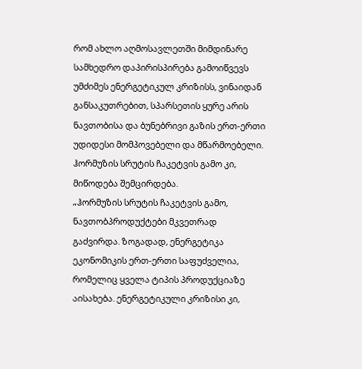რომ ახლო აღმოსავლეთში მიმდინარე სამხედრო დაპირისპირება გამოიწვევს უმძიმეს ენერგეტიკულ კრიზისს, ვინაიდან განსაკუთრებით, სპარსეთის ყურე არის ნავთობისა და ბუნებრივი გაზის ერთ-ერთი უდიდესი მომპოვებელი და მწარმოებელი. ჰორმუზის სრუტის ჩაკეტვის გამო კი, მიწოდება შემცირდება.
„ჰორმუზის სრუტის ჩაკეტვის გამო, ნავთობპროდუქტები მკვეთრად გაძვირდა. ზოგადად, ენერგეტიკა ეკონომიკის ერთ-ერთი საფუძველია, რომელიც ყველა ტიპის პროდუქციაზე აისახება. ენერგეტიკული კრიზისი კი,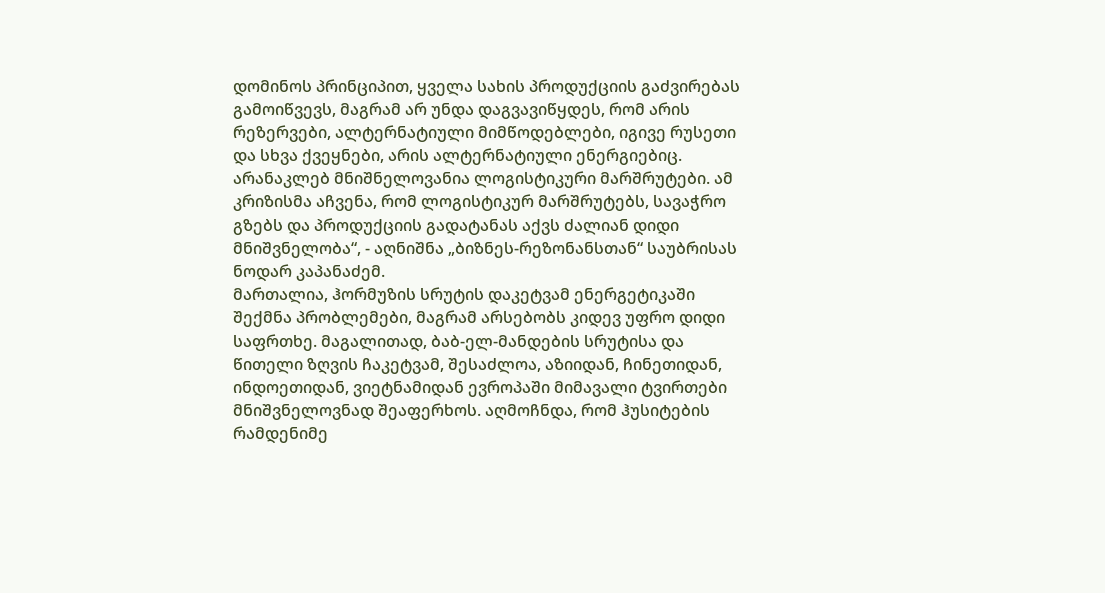დომინოს პრინციპით, ყველა სახის პროდუქციის გაძვირებას გამოიწვევს, მაგრამ არ უნდა დაგვავიწყდეს, რომ არის რეზერვები, ალტერნატიული მიმწოდებლები, იგივე რუსეთი და სხვა ქვეყნები, არის ალტერნატიული ენერგიებიც.
არანაკლებ მნიშნელოვანია ლოგისტიკური მარშრუტები. ამ კრიზისმა აჩვენა, რომ ლოგისტიკურ მარშრუტებს, სავაჭრო გზებს და პროდუქციის გადატანას აქვს ძალიან დიდი მნიშვნელობა“, - აღნიშნა „ბიზნეს-რეზონანსთან“ საუბრისას ნოდარ კაპანაძემ.
მართალია, ჰორმუზის სრუტის დაკეტვამ ენერგეტიკაში შექმნა პრობლემები, მაგრამ არსებობს კიდევ უფრო დიდი საფრთხე. მაგალითად, ბაბ-ელ-მანდების სრუტისა და წითელი ზღვის ჩაკეტვამ, შესაძლოა, აზიიდან, ჩინეთიდან, ინდოეთიდან, ვიეტნამიდან ევროპაში მიმავალი ტვირთები მნიშვნელოვნად შეაფერხოს. აღმოჩნდა, რომ ჰუსიტების რამდენიმე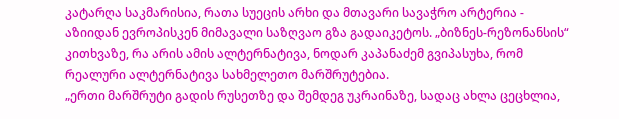კატარღა საკმარისია, რათა სუეცის არხი და მთავარი სავაჭრო არტერია - აზიიდან ევროპისკენ მიმავალი საზღვაო გზა გადაიკეტოს. „ბიზნეს-რეზონანსის“ კითხვაზე, რა არის ამის ალტერნატივა, ნოდარ კაპანაძემ გვიპასუხა, რომ რეალური ალტერნატივა სახმელეთო მარშრუტებია.
„ერთი მარშრუტი გადის რუსეთზე და შემდეგ უკრაინაზე, სადაც ახლა ცეცხლია,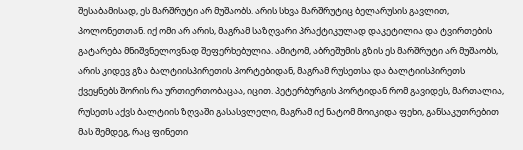შესაბამისად, ეს მარშრუტი არ მუშაობს. არის სხვა მარშრუტიც ბელარუსის გავლით, პოლონეთთან. იქ ომი არ არის, მაგრამ საზღვარი პრაქტიკულად დაკეტილია და ტვირთების გატარება მნიშვნელოვნად შეფერხებულია. ამიტომ, აბრეშუმის გზის ეს მარშრუტი არ მუშაობს, არის კიდევ გზა ბალტიისპირეთის პორტებიდან, მაგრამ რუსეთსა და ბალტიისპირეთს ქვეყნებს შორის რა ურთიერთობაცაა, იცით. პეტერბურგის პორტიდან რომ გავიდეს, მართალია, რუსეთს აქვს ბალტიის ზღვაში გასასვლელი, მაგრამ იქ ნატომ მოიკიდა ფეხი, განსაკუთრებით მას შემდეგ, რაც ფინეთი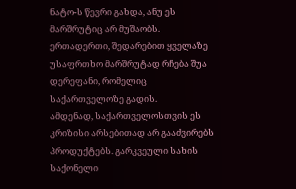ნატო-ს წევრი გახდა, ანუ ეს მარშრუტიც არ მუშაობს. ერთადერთი, შედარებით ყველაზე უსაფრთხო მარშრუტად რჩება შუა დერეფანი, რომელიც საქართველოზე გადის.
ამდენად, საქართველოსთვის ეს კრიზისი არსებითად არ გააძვირებს პროდუქტებს. გარკვეული სახის საქონელი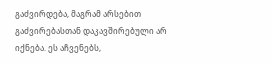გაძვირდება, მაგრამ არსებით გაძვირებასთან დაკავშირებული არ იქნება. ეს აჩვენებს,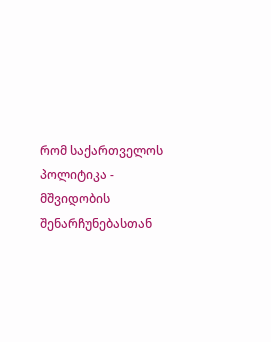რომ საქართველოს პოლიტიკა - მშვიდობის შენარჩუნებასთან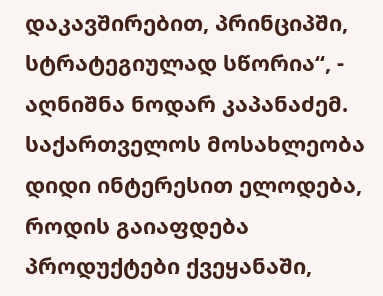დაკავშირებით, პრინციპში, სტრატეგიულად სწორია“, - აღნიშნა ნოდარ კაპანაძემ.
საქართველოს მოსახლეობა დიდი ინტერესით ელოდება, როდის გაიაფდება პროდუქტები ქვეყანაში,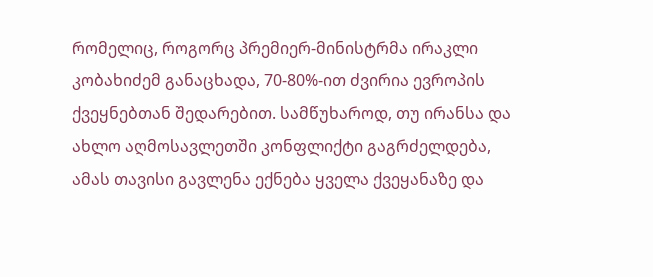რომელიც, როგორც პრემიერ-მინისტრმა ირაკლი კობახიძემ განაცხადა, 70-80%-ით ძვირია ევროპის ქვეყნებთან შედარებით. სამწუხაროდ, თუ ირანსა და ახლო აღმოსავლეთში კონფლიქტი გაგრძელდება, ამას თავისი გავლენა ექნება ყველა ქვეყანაზე და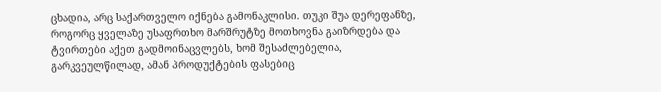ცხადია, არც საქართველო იქნება გამონაკლისი. თუკი შუა დერეფანზე, როგორც ყველაზე უსაფრთხო მარშრუტზე მოთხოვნა გაიზრდება და ტვირთები აქეთ გადმოინაცვლებს, ხომ შესაძლებელია, გარკვეულწილად, ამან პროდუქტების ფასებიც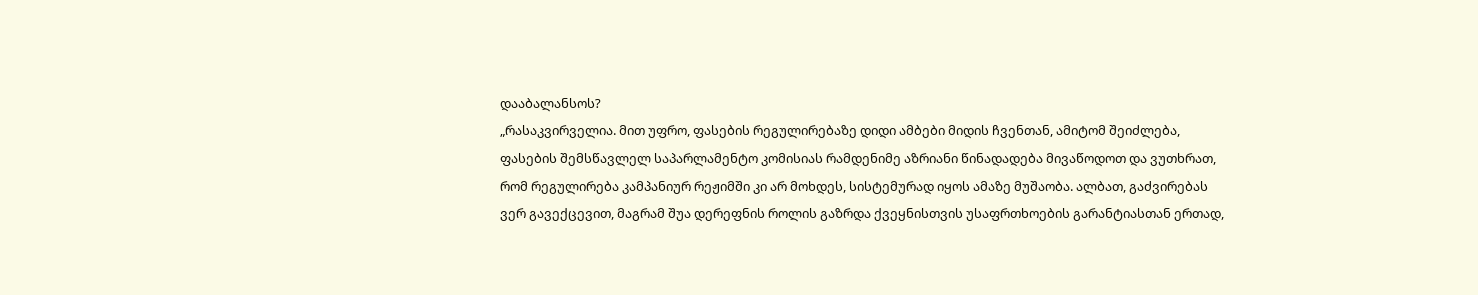დააბალანსოს?
„რასაკვირველია. მით უფრო, ფასების რეგულირებაზე დიდი ამბები მიდის ჩვენთან, ამიტომ შეიძლება, ფასების შემსწავლელ საპარლამენტო კომისიას რამდენიმე აზრიანი წინადადება მივაწოდოთ და ვუთხრათ, რომ რეგულირება კამპანიურ რეჟიმში კი არ მოხდეს, სისტემურად იყოს ამაზე მუშაობა. ალბათ, გაძვირებას ვერ გავექცევით, მაგრამ შუა დერეფნის როლის გაზრდა ქვეყნისთვის უსაფრთხოების გარანტიასთან ერთად,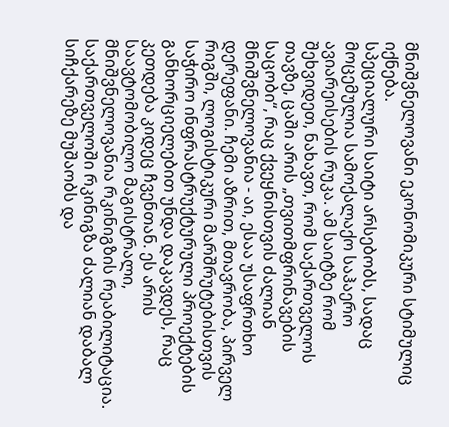მნიშვნელოვანი ეკონომიკური სტიმულიც იქნება.
სპეციალური საიტი არსებობს, სადაც მოცემულია სამოქალაქო საჰაერო ავიარეისების რუკა. ამ საიტზე რომ შეხვიდეთ, ნახავთ, რომ საქართველოს თავზე, ცაში არის „თვითმფრინავების საცობი“, რაც ქვეყნისთვის ძალიან მნიშვნელოვანია - აი, ესაა უსაფრთხო დერეფანი. ჩემი აზრით, მთავრობა, პირველ რიგში, ლოგისტიკური მარშრუტებისთვის საჭირო ინფრასტრუქტურული პროექტების განხორციელებით უნდა დაკავდეს, რაც კეთდება კიდეც ჩვენთან. ეს არის საავტომობილო მაგისტრალი, მნიშვნელოვანია რკინიგზის რეაბილიტაცია. საქართველოში რკინიგზა ძალიან დაბალ სიჩქარეზე მუშაობს და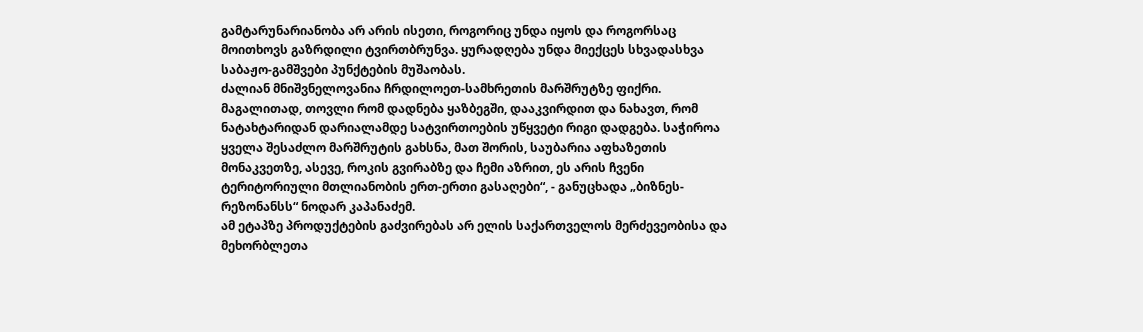გამტარუნარიანობა არ არის ისეთი, როგორიც უნდა იყოს და როგორსაც მოითხოვს გაზრდილი ტვირთბრუნვა. ყურადღება უნდა მიექცეს სხვადასხვა საბაჟო-გამშვები პუნქტების მუშაობას.
ძალიან მნიშვნელოვანია ჩრდილოეთ-სამხრეთის მარშრუტზე ფიქრი. მაგალითად, თოვლი რომ დადნება ყაზბეგში, დააკვირდით და ნახავთ, რომ ნატახტარიდან დარიალამდე სატვირთოების უწყვეტი რიგი დადგება. საჭიროა ყველა შესაძლო მარშრუტის გახსნა, მათ შორის, საუბარია აფხაზეთის მონაკვეთზე, ასევე, როკის გვირაბზე და ჩემი აზრით, ეს არის ჩვენი ტერიტორიული მთლიანობის ერთ-ერთი გასაღები“, - განუცხადა „ბიზნეს-რეზონანსს“ ნოდარ კაპანაძემ.
ამ ეტაპზე პროდუქტების გაძვირებას არ ელის საქართველოს მერძევეობისა და მეხორბლეთა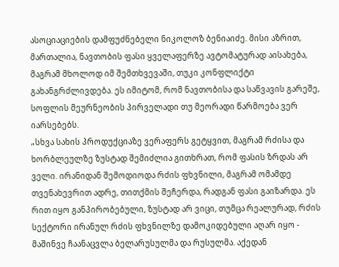ასოციაციების დამფუძნებელი ნიკოლოზ ბენიაიძე. მისი აზრით, მართალია, ნავთობის ფასი ყველაფერზე ავტომატურად აისახება, მაგრამ მხოლოდ იმ შემთხვევაში, თუკი კონფლიქტი გახანგრძლივდება. ეს იმიტომ, რომ ნავთობისა და საწვავის გარეშე, სოფლის მეურნეობის პირველადი თუ მეორადი წარმოება ვერ იარსებებს.
„სხვა სახის პროდუქციაზე ვერაფერს გეტყვით, მაგრამ რძისა და ხორბლეულზე ზუსტად შემიძლია გითხრათ, რომ ფასის ზრდას არ ველი. ირანიდან შემოდიოდა რძის ფხვნილი, მაგრამ ომამდე თვენახევრით ადრე, თითქმის შეჩერდა, რადგან ფასი გაიზარდა. ეს რით იყო განპირობებული, ზუსტად არ ვიცი, თუმცა რეალურად, რძის სექტორი ირანულ რძის ფხვნილზე დამოკიდებული აღარ იყო - მაშინვე ჩაანაცვლა ბელარუსულმა და რუსულმა. აქედან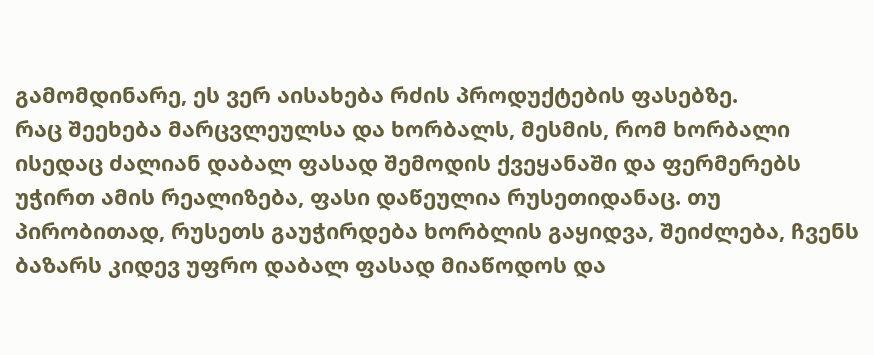გამომდინარე, ეს ვერ აისახება რძის პროდუქტების ფასებზე.
რაც შეეხება მარცვლეულსა და ხორბალს, მესმის, რომ ხორბალი ისედაც ძალიან დაბალ ფასად შემოდის ქვეყანაში და ფერმერებს უჭირთ ამის რეალიზება, ფასი დაწეულია რუსეთიდანაც. თუ პირობითად, რუსეთს გაუჭირდება ხორბლის გაყიდვა, შეიძლება, ჩვენს ბაზარს კიდევ უფრო დაბალ ფასად მიაწოდოს და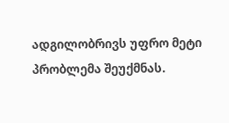ადგილობრივს უფრო მეტი პრობლემა შეუქმნას.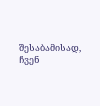შესაბამისად, ჩვენ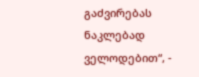გაძვირებას ნაკლებად ველოდებით“, -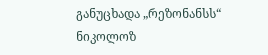განუცხადა „რეზონანსს“ ნიკოლოზ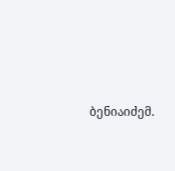ბენიაიძემ.